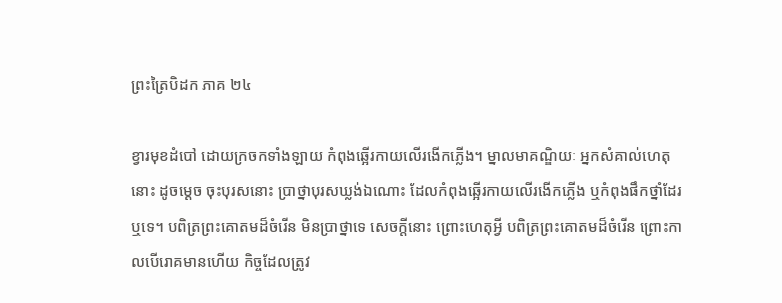ព្រះត្រៃបិដក ភាគ ២៤

ខ្វារមុខដំបៅ ដោយក្រចកទាំងឡាយ កំពុងឆ្អើរកាយលើរងើកភ្លើង។ ម្នាលមាគណ្ឌិយៈ អ្នកសំគាល់ហេតុនោះ ដូចម្តេច ចុះបុរសនោះ ប្រាថ្នាបុរសឃ្លង់ឯណោះ ដែលកំពុងឆ្អើរកាយលើរងើកភ្លើង ឬកំពុងផឹកថ្នាំដែរឬទេ។ បពិត្រព្រះគោតមដ៏ចំរើន មិនប្រាថ្នាទេ សេចក្តីនោះ ព្រោះហេតុអ្វី បពិត្រព្រះគោតមដ៏ចំរើន ព្រោះកាលបើរោគមានហើយ កិច្ចដែលត្រូវ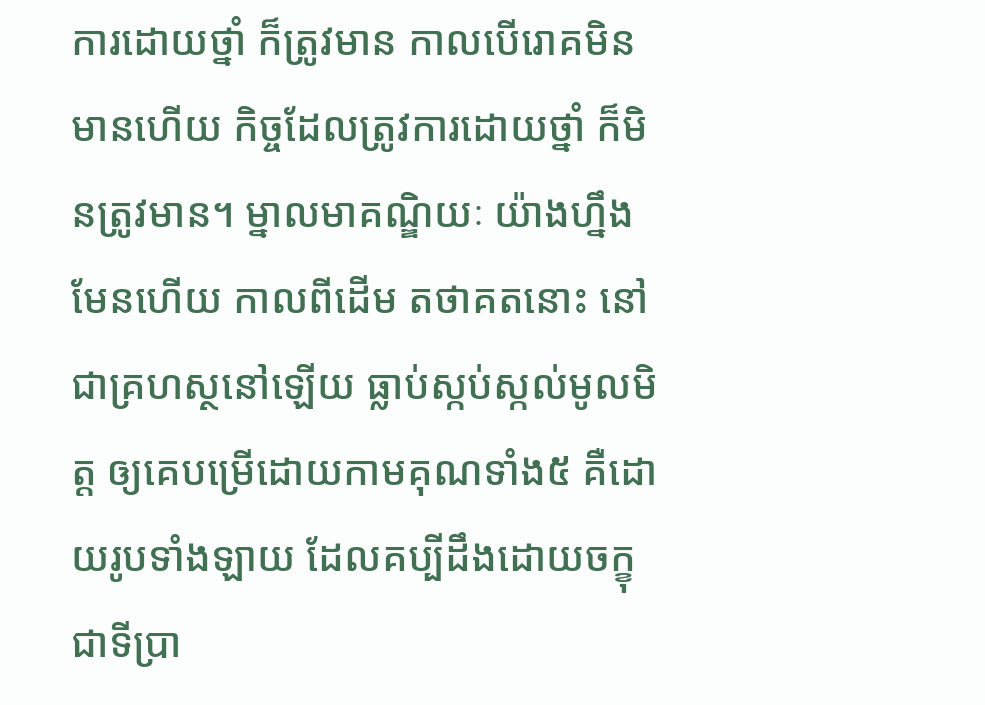ការដោយថ្នាំ ក៏ត្រូវមាន កាលបើរោគមិនមានហើយ កិច្ចដែលត្រូវការដោយថ្នាំ ក៏មិនត្រូវមាន។ ម្នាលមាគណ្ឌិយៈ យ៉ាងហ្នឹងមែនហើយ កាលពីដើម តថាគតនោះ នៅជាគ្រហស្ថនៅឡើយ ធ្លាប់ស្កប់ស្កល់មូលមិត្ត ឲ្យគេបម្រើដោយកាមគុណទាំង៥ គឺដោយរូបទាំងឡាយ ដែលគប្បីដឹងដោយចក្ខុ ជាទីប្រា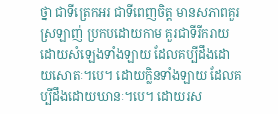ថ្នា ជាទីត្រេកអរ ជាទីពេញចិត្ត មានសភាពគួរស្រឡាញ់ ប្រកបដោយកាម គួរជាទីរីករាយ ដោយសំឡេងទាំងឡាយ ដែលគប្បីដឹងដោយសោតៈ។បេ។ ដោយក្លិនទាំងឡាយ ដែលគប្បីដឹងដោយឃានៈ។បេ។ ដោយរស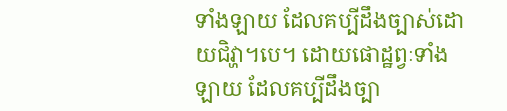ទាំងឡាយ ដែលគប្បីដឹងច្បាស់ដោយជិវ្ហា។បេ។ ដោយផោដ្ឋព្វៈទាំងឡាយ ដែលគប្បីដឹងច្បា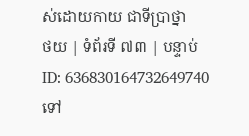ស់ដោយកាយ ជាទីប្រាថ្នា
ថយ | ទំព័រទី ៧៣ | បន្ទាប់
ID: 636830164732649740
ទៅ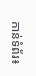កាន់ទំព័រ៖